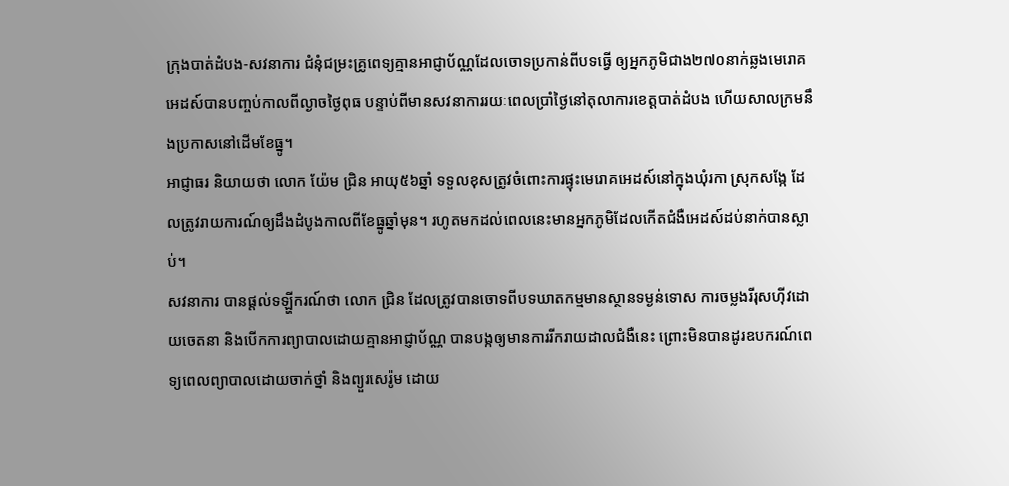ក្រុងបាត់ដំបង-សវនាការ ជំនុំជម្រះគ្រូពេទ្យគ្មានអាជ្ញាប័ណ្ណដែលចោទប្រកាន់ពីបទធ្វើ ឲ្យអ្នកភូមិជាង២៧០នាក់ឆ្លងមេរោគអេដស៍បានបញ្ចប់កាលពីល្ងាចថ្ងៃពុធ បន្ទាប់ពីមានសវនាការរយៈពេលប្រាំថ្ងៃនៅតុលាការខេត្តបាត់ដំបង ហើយសាលក្រមនឹងប្រកាសនៅដើមខែធ្នូ។
អាជ្ញាធរ និយាយថា លោក យ៉ែម ជ្រិន អាយុ៥៦ឆ្នាំ ទទួលខុសត្រូវចំពោះការផ្ទុះមេរោគអេដស៍នៅក្នុងឃុំរកា ស្រុកសង្កែ ដែលត្រូវរាយការណ៍ឲ្យដឹងដំបូងកាលពីខែធ្នូឆ្នាំមុន។ រហូតមកដល់ពេលនេះមានអ្នកភូមិដែលកើតជំងឺអេដស៍ដប់នាក់បានស្លាប់។
សវនាការ បានផ្តល់ទឡ្ហីករណ៍ថា លោក ជ្រិន ដែលត្រូវបានចោទពីបទឃាតកម្មមានស្ថានទម្ងន់ទោស ការចម្លងរីរុសហ៊ីវដោយចេតនា និងបើកការព្យាបាលដោយគ្មានអាជ្ញាប័ណ្ណ បានបង្កឲ្យមានការរីករាយដាលជំងឺនេះ ព្រោះមិនបានដូរឧបករណ៍ពេទ្យពេលព្យាបាលដោយចាក់ថ្នាំ និងព្យួរសេរ៉ូម ដោយ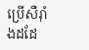ប្រើសឺរ៉ាំងដដែ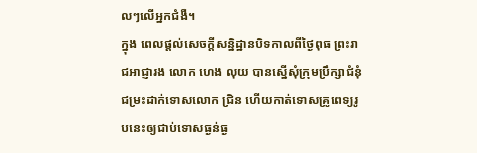លៗលើអ្នកជំងឺ។
ក្នុង ពេលផ្តល់សេចក្តីសន្និដ្ឋានបិទកាលពីថ្ងៃពុធ ព្រះរាជអាជ្ញារង លោក ហេង លុយ បានស្នើសុំក្រុមប្រឹក្សាជំនុំជម្រះដាក់ទោសលោក ជ្រិន ហើយកាត់ទោសគ្រូពេទ្យរូបនេះឲ្យជាប់ទោសធ្ងន់ធ្ង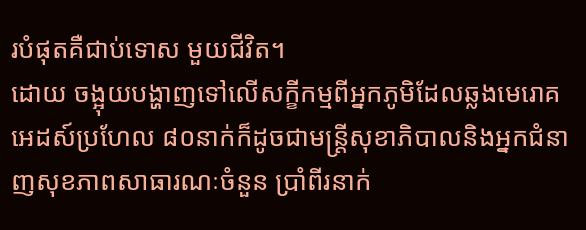របំផុតគឺជាប់ទោស មួយជីវិត។
ដោយ ចង្អុយបង្ហាញទៅលើសក្ខីកម្មពីអ្នកភូមិដែលឆ្លងមេរោគអេដស៍ប្រហែល ៨០នាក់ក៏ដូចជាមន្ត្រីសុខាភិបាលនិងអ្នកជំនាញសុខភាពសាធារណៈចំនួន ប្រាំពីរនាក់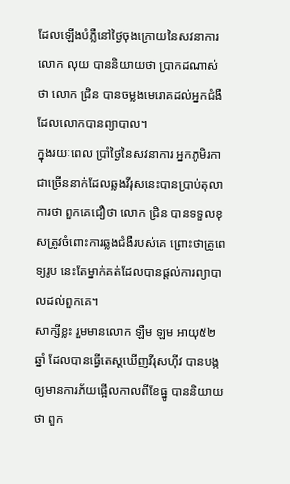ដែលឡើងបំភ្លឺនៅថ្ងៃចុងក្រោយនៃសវនាការ លោក លុយ បាននិយាយថា ប្រាកដណាស់ថា លោក ជ្រិន បានចម្លងមេរោគដល់អ្នកជំងឺដែលលោកបានព្យាបាល។
ក្នុងរយៈពេល ប្រាំថ្ងៃនៃសវនាការ អ្នកភូមិរកាជាច្រើននាក់ដែលឆ្លងវីរុសនេះបានប្រាប់តុលាការថា ពួកគេជឿថា លោក ជ្រិន បានទទួលខុសត្រូវចំពោះការឆ្លងជំងឺរបស់គេ ព្រោះថាគ្រូពេទ្យរូប នេះតែម្នាក់គត់ដែលបានផ្តល់ការព្យាបាលដល់ពួកគេ។
សាក្សីខ្លះ រួមមានលោក ឡឺម ឡម អាយុ៥២ឆ្នាំ ដែលបានធ្វើតេស្តឃើញវីរុសហ៊ីវ បានបង្កឲ្យមានការភ័យផ្អើលកាលពីខែធ្នូ បាននិយាយថា ពួក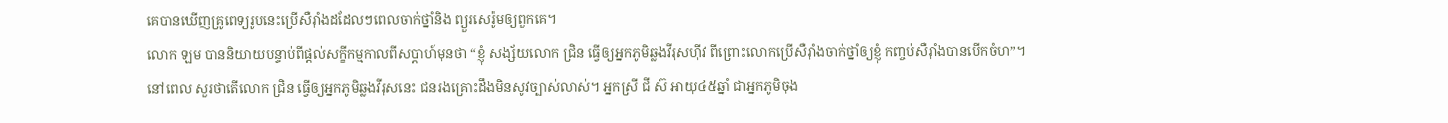គេបានឃើញគ្រូពេទ្យរូបនេះប្រើសឺរ៉ាំងដដែលៗពេលចាក់ថ្នាំនិង ព្យួរសេរ៉ូមឲ្យពួកគេ។
លោក ឡម បាននិយាយបន្ទាប់ពីផ្តល់សក្ខីកម្មកាលពីសប្តាហ៍មុនថា “ខ្ញុំ សង្ស័យលោក ជ្រិន ធ្វើឲ្យអ្នកភូមិឆ្លងវីរុសហ៊ីវ ពីព្រោះលោកប្រើសឺរ៉ាំងចាក់ថ្នាំឲ្យខ្ញុំ កញ្ចប់សឺរ៉ាំងបានបើកចំហ”។
នៅពេល សួរថាតើលោក ជ្រិន ធ្វើឲ្យអ្នកភូមិឆ្លងវីរុសនេះ ជនរងគ្រោះដឹងមិនសូវច្បាស់លាស់។ អ្នកស្រី ជី ស៊ អាយុ៤៥ឆ្នាំ ជាអ្នកភូមិចុង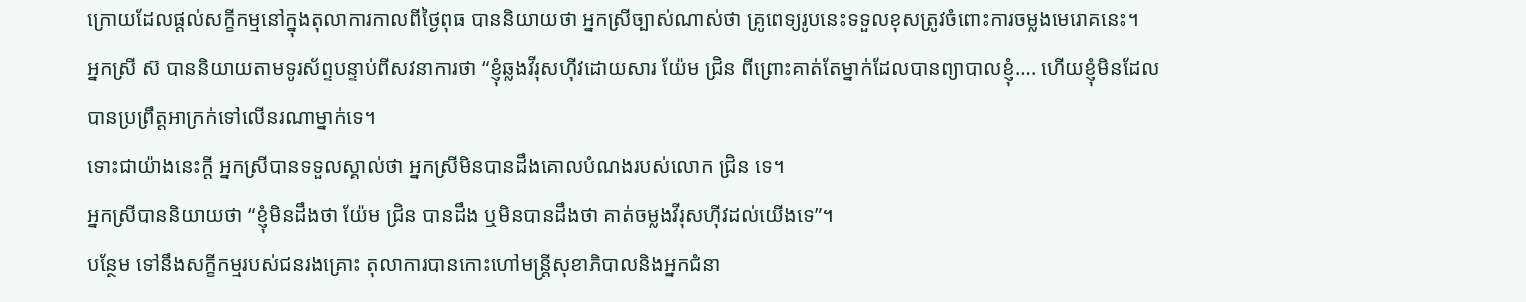ក្រោយដែលផ្តល់សក្ខីកម្មនៅក្នុងតុលាការកាលពីថ្ងៃពុធ បាននិយាយថា អ្នកស្រីច្បាស់ណាស់ថា គ្រូពេទ្យរូបនេះទទួលខុសត្រូវចំពោះការចម្លងមេរោគនេះ។
អ្នកស្រី ស៊ បាននិយាយតាមទូរស័ព្ទបន្ទាប់ពីសវនាការថា “ខ្ញុំឆ្លងវីរុសហ៊ីវដោយសារ យ៉ែម ជ្រិន ពីព្រោះគាត់តែម្នាក់ដែលបានព្យាបាលខ្ញុំ…. ហើយខ្ញុំមិនដែលបានប្រព្រឹត្តអាក្រក់ទៅលើនរណាម្នាក់ទេ។
ទោះជាយ៉ាងនេះក្តី អ្នកស្រីបានទទួលស្គាល់ថា អ្នកស្រីមិនបានដឹងគោលបំណងរបស់លោក ជ្រិន ទេ។
អ្នកស្រីបាននិយាយថា “ខ្ញុំមិនដឹងថា យ៉ែម ជ្រិន បានដឹង ឬមិនបានដឹងថា គាត់ចម្លងវីរុសហ៊ីវដល់យើងទេ”។
បន្ថែម ទៅនឹងសក្ខីកម្មរបស់ជនរងគ្រោះ តុលាការបានកោះហៅមន្ត្រីសុខាភិបាលនិងអ្នកជំនា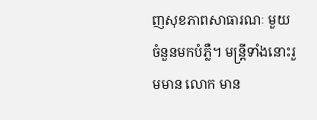ញសុខភាពសាធារណៈ មួយចំនួនមកបំភ្លឺ។ មន្ត្រីទាំងនោះរួមមាន លោក មាន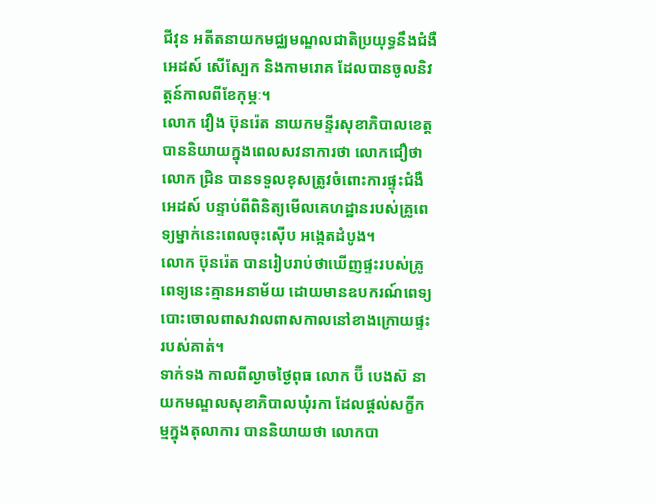ជីវុន អតីតនាយកមជ្ឈមណ្ឌលជាតិប្រយុទ្ធនឹងជំងឺអេដស៍ សើស្បែក និងកាមរោគ ដែលបានចូលនិវត្តន៍កាលពីខែកុម្ភៈ។
លោក វឿង ប៊ុនរ៉េត នាយកមន្ទីរសុខាភិបាលខេត្តបាននិយាយក្នុងពេលសវនាការថា លោកជឿថា លោក ជ្រិន បានទទួលខុសត្រូវចំពោះការផ្ទុះជំងឺអេដស៍ បន្ទាប់ពីពិនិត្យមើលគេហដ្ឋានរបស់គ្រូពេទ្យម្នាក់នេះពេលចុះស៊ើប អង្កេតដំបូង។
លោក ប៊ុនរ៉េត បានរៀបរាប់ថាឃើញផ្ទះរបស់គ្រូពេទ្យនេះគ្មានអនាម័យ ដោយមានឧបករណ៍ពេទ្យបោះចោលពាសវាលពាសកាលនៅខាងក្រោយផ្ទះរបស់គាត់។
ទាក់ទង កាលពីល្ងាចថ្ងៃពុធ លោក ប៊ី បេងស៊ នាយកមណ្ឌលសុខាភិបាលឃុំរកា ដែលផ្តល់សក្ខីកម្មក្នុងតុលាការ បាននិយាយថា លោកបា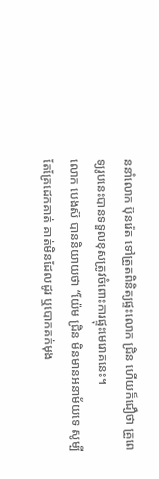ននាំលោក ប៊ុនរ៉េត ទៅត្រួតពិនិត្យផ្ទះលោក ជ្រិន ហើយក៏ជឿថា គ្រួពេទ្យរូបនេះបានទទួលខុសត្រូវចំពោះការផ្ទុះមេរោគនេះ។
លោក បេងស៊ បាននិយាយថា “យ៉ែម ជ្រិន មិនមានអនាម័យទេ សូម្បីតែគ្រែដេកគាត់ គាត់មិនដែលដូរ ឬបោកគក់មុង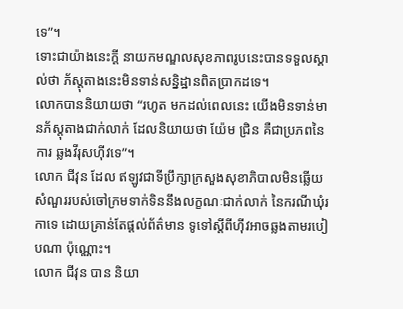ទេ”។
ទោះជាយ៉ាងនេះក្តី នាយកមណ្ឌលសុខភាពរូបនេះបានទទួលស្គាល់ថា ភ័ស្តុតាងនេះមិនទាន់សន្និដ្ឋានពិតប្រាកដទេ។
លោកបាននិយាយថា “រហូត មកដល់ពេលនេះ យើងមិនទាន់មានភ័ស្តុតាងជាក់លាក់ ដែលនិយាយថា យ៉ែម ជ្រិន គឺជាប្រភពនៃការ ឆ្លងវីរុសហ៊ីវទេ”។
លោក ជីវុន ដែល ឥឡូវជាទីប្រឹក្សាក្រសួងសុខាភិបាលមិនឆ្លើយ សំណួររបស់ចៅក្រមទាក់ទិននឹងលក្ខណៈជាក់លាក់ នៃករណីឃុំរកាទេ ដោយគ្រាន់តែផ្តល់ព័ត៌មាន ទូទៅស្តីពីហ៊ីវអាចឆ្លងតាមរបៀបណា ប៉ុណ្ណោះ។
លោក ជីវុន បាន និយា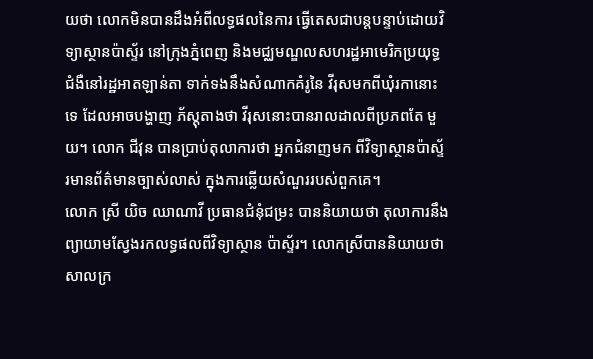យថា លោកមិនបានដឹងអំពីលទ្ធផលនៃការ ធ្វើតេសជាបន្តបន្ទាប់ដោយវិទ្យាស្ថានប៉ាស្ទ័រ នៅក្រុងភ្នំពេញ និងមជ្ឈមណ្ឌលសហរដ្ឋអាមេរិកប្រយុទ្ធ ជំងឺនៅរដ្ឋអាតឡាន់តា ទាក់ទងនឹងសំណាកគំរូនៃ វីរុសមកពីឃុំរកានោះទេ ដែលអាចបង្ហាញ ភ័ស្តុតាងថា វីរុសនោះបានរាលដាលពីប្រភពតែ មួយ។ លោក ជីវុន បានប្រាប់តុលាការថា អ្នកជំនាញមក ពីវិទ្យាស្ថានប៉ាស្ទ័រមានព័ត៌មានច្បាស់លាស់ ក្នុងការឆ្លើយសំណួររបស់ពួកគេ។
លោក ស្រី យិច ឈាណាវី ប្រធានជំនុំជម្រះ បាននិយាយថា តុលាការនឹង ព្យាយាមស្វែងរកលទ្ធផលពីវិទ្យាស្ថាន ប៉ាស្ទ័រ។ លោកស្រីបាននិយាយថា សាលក្រ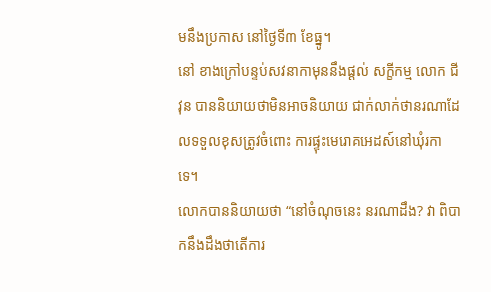មនឹងប្រកាស នៅថ្ងៃទី៣ ខែធ្នូ។
នៅ ខាងក្រៅបន្ទប់សវនាកាមុននឹងផ្តល់ សក្ខីកម្ម លោក ជីវុន បាននិយាយថាមិនអាចនិយាយ ជាក់លាក់ថានរណាដែលទទួលខុសត្រូវចំពោះ ការផ្ទុះមេរោគអេដស៍នៅឃុំរកាទេ។
លោកបាននិយាយថា “នៅចំណុចនេះ នរណាដឹង? វា ពិបាកនឹងដឹងថាតើការ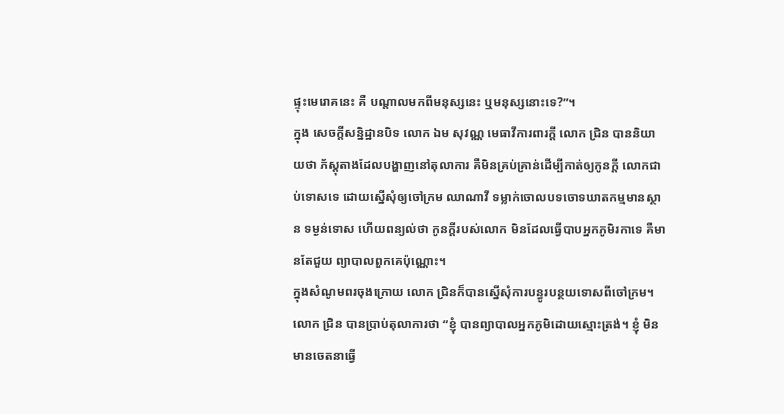ផ្ទុះមេរោគនេះ គឺ បណ្តាលមកពីមនុស្សនេះ ឬមនុស្សនោះទេ?”។
ក្នុង សេចក្តីសន្និដ្ឋានបិទ លោក ឯម សុវណ្ណ មេធាវីការពារក្តី លោក ជ្រិន បាននិយាយថា ភ័ស្តុតាងដែលបង្ហាញនៅតុលាការ គឺមិនគ្រប់គ្រាន់ដើម្បីកាត់ឲ្យកូនក្តី លោកជាប់ទោសទេ ដោយស្នើសុំឲ្យចៅក្រម ឈាណាវី ទម្លាក់ចោលបទចោទឃាតកម្មមានស្ថាន ទម្ងន់ទោស ហើយពន្យល់ថា កូនក្តីរបស់លោក មិនដែលធ្វើបាបអ្នកភូមិរកាទេ គឺមានតែជួយ ព្យាបាលពួកគេប៉ុណ្ណោះ។
ក្នុងសំណូមពរចុងក្រោយ លោក ជ្រិនក៏បានស្នើសុំការបន្ធូរបន្ថយទោសពីចៅក្រម។
លោក ជ្រិន បានប្រាប់តុលាការថា “ខ្ញុំ បានព្យាបាលអ្នកភូមិដោយស្មោះត្រង់។ ខ្ញុំ មិនមានចេតនាធ្វើ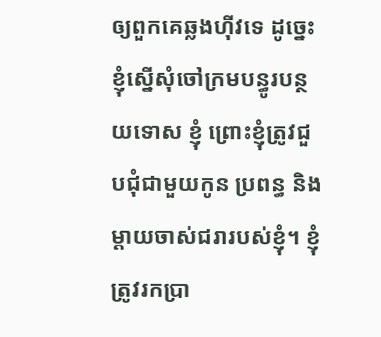ឲ្យពួកគេឆ្លងហ៊ីវទេ ដូច្នេះខ្ញុំស្នើសុំចៅក្រមបន្ធូរបន្ថយទោស ខ្ញុំ ព្រោះខ្ញុំត្រូវជួបជុំជាមួយកូន ប្រពន្ធ និង ម្តាយចាស់ជរារបស់ខ្ញុំ។ ខ្ញុំត្រូវរកប្រា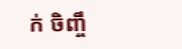ក់ ចិញ្ចឹ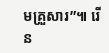មគ្រួសារ”៕ រើន